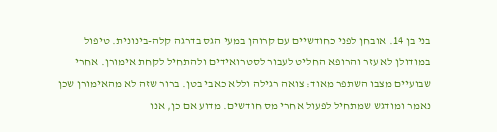בני בן 14. אובחן לפני כחודשיים עם קרוהן במעי הגס בדרגה קלה-בינונית. טיפול במודולן לא עזר והרופא החליט לעבור לסטרואידים ולהתחיל לקחת אימורן. אחרי שבועיים מצבו השתפר מאוד: צואה רגילה וללא כאבי בטן. ברור שזה לא מהאימורן שכן נאמר ומודגש שמתחיל לפעול אחרי מס חודשים. מדוע אם כן, אנו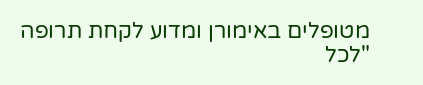מטופלים באימורן ומדוע לקחת תרופה "לכל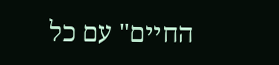החיים" עם כל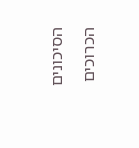הסיכונים הכרוכים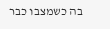בה כשמצבו כבר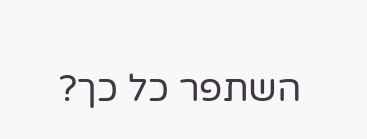השתפר כל כך?